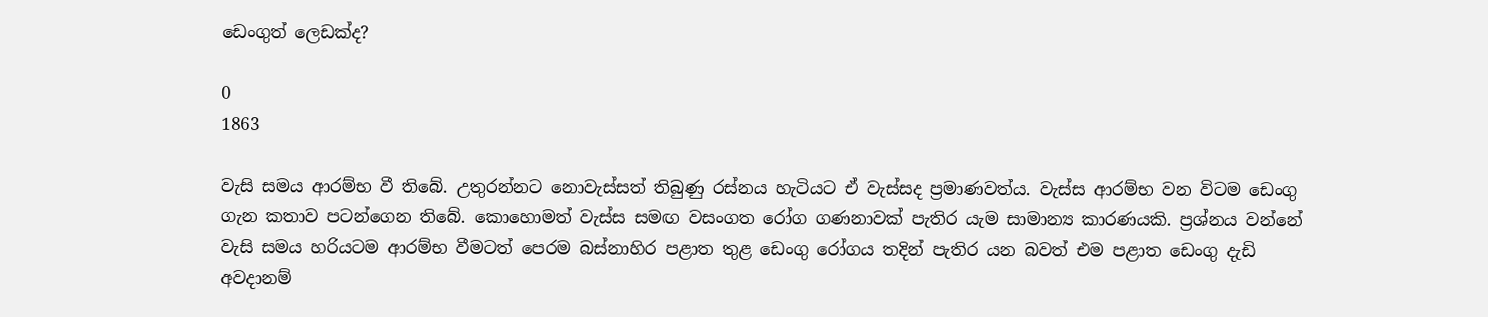ඩෙංගුත් ලෙඩක්‌ද?

0
1863

වැසි සමය ආරම්භ වී තිබේ. උතුරන්නට නොවැස්‌සත් තිබුණු රස්‌නය හැටියට ඒ වැස්‌සද ප්‍රමාණවත්ය. වැස්‌ස ආරම්භ වන විටම ඩෙංගු ගැන කතාව පටන්ගෙන තිබේ. කොහොමත් වැස්‌ස සමඟ වසංගත රෝග ගණනාවක්‌ පැතිර යැම සාමාන්‍ය කාරණයකි. ප්‍රශ්නය වන්නේ වැසි සමය හරියටම ආරම්භ වීමටත් පෙරම බස්‌නාහිර පළාත තුළ ඩෙංගු රෝගය තදින් පැතිර යන බවත් එම පළාත ඩෙංගු දැඩි අවදානම්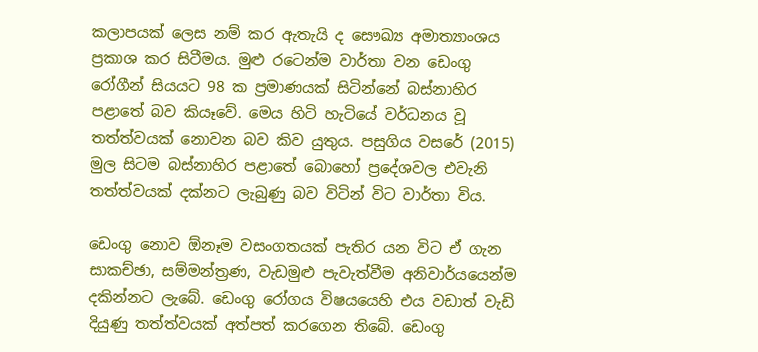කලාපයක්‌ ලෙස නම් කර ඇතැයි ද සෞඛ්‍ය අමාත්‍යාංශය ප්‍රකාශ කර සිටීමය. මුළු රටෙන්ම වාර්තා වන ඩෙංගු රෝගීන් සියයට 98 ක ප්‍රමාණයක්‌ සිටින්නේ බස්‌නාහිර පළාතේ බව කියෑවේ. මෙය හිටි හැටියේ වර්ධනය වූ තත්ත්වයක්‌ නොවන බව කිව යුතුය. පසුගිය වසරේ (2015) මුල සිටම බස්‌නාහිර පළාතේ බොහෝ ප්‍රදේශවල එවැනි තත්ත්වයක්‌ දක්‌නට ලැබුණු බව විටින් විට වාර්තා විය.

ඩෙංගු නොව ඕනෑම වසංගතයක්‌ පැතිර යන විට ඒ ගැන සාකච්ඡා, සම්මන්ත්‍රණ, වැඩමුළු පැවැත්වීම අනිවාර්යයෙන්ම දකින්නට ලැබේ. ඩෙංගු රෝගය විෂයයෙහි එය වඩාත් වැඩි දියුණු තත්ත්වයක්‌ අත්පත් කරගෙන තිබේ. ඩෙංගු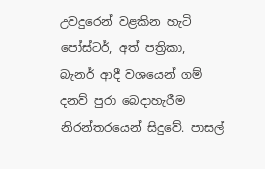උවදුරෙන් වළකින හැටි පෝස්‌ටර්, අත් පත්‍රිකා, බැනර් ආදී වශයෙන් ගම් දනව් පුරා බෙදාහැරීම නිරන්තරයෙන් සිදුවේ. පාසල්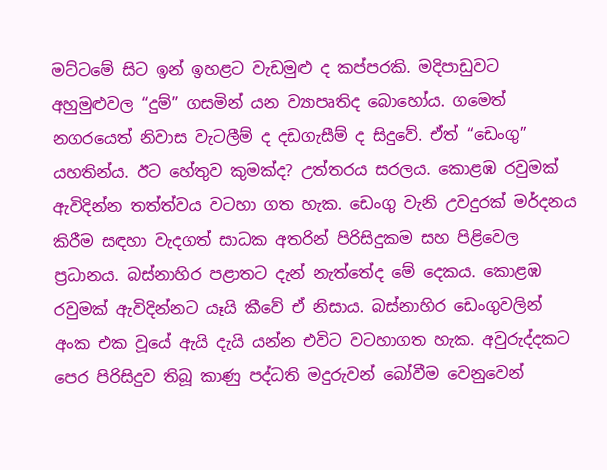මට්‌ටමේ සිට ඉන් ඉහළට වැඩමුළු ද කප්පරකි. මදිපාඩුවට අහුමුළුවල “දුම්” ගසමින් යන ව්‍යාපෘතිද බොහෝය. ගමෙත් නගරයෙත් නිවාස වැටලීම් ද දඩගැසීම් ද සිදුවේ. ඒත් “ඩෙංගු” යහතින්ය. ඊට හේතුව කුමක්‌ද? උත්තරය සරලය. කොළඹ රවුමක්‌ ඇවිදින්න තත්ත්වය වටහා ගත හැක. ඩෙංගු වැනි උවදුරක්‌ මර්දනය කිරීම සඳහා වැදගත් සාධක අතරින් පිරිසිදුකම සහ පිළිවෙල ප්‍රධානය. බස්‌නාහිර පළාතට දැන් නැත්තේද මේ දෙකය. කොළඹ රවුමක්‌ ඇවිදින්නට යෑයි කීවේ ඒ නිසාය. බස්‌නාහිර ඩෙංගුවලින් අංක එක වූයේ ඇයි දැයි යන්න එවිට වටහාගත හැක. අවුරුද්දකට පෙර පිරිසිදුව තිබූ කාණු පද්ධති මදුරුවන් බෝවීම වෙනුවෙන්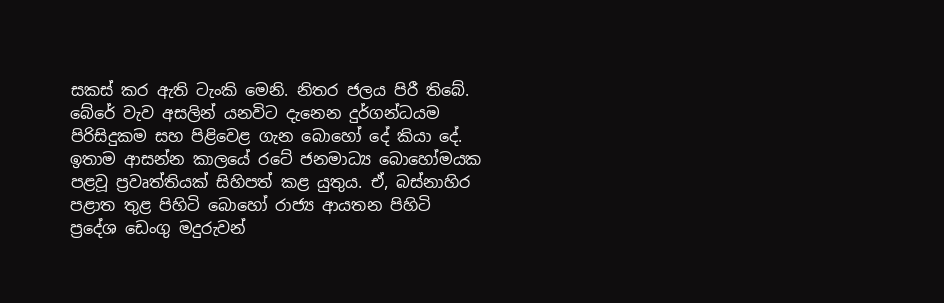සකස්‌ කර ඇති ටැංකි මෙනි. නිතර ජලය පිරී තිබේ. බේරේ වැව අසලින් යනවිට දැනෙන දුර්ගන්ධයම පිරිසිදුකම සහ පිළිවෙළ ගැන බොහෝ දේ කියා දේ. ඉතාම ආසන්න කාලයේ රටේ ජනමාධ්‍ය බොහෝමයක පළවූ ප්‍රවෘත්තියක්‌ සිහිපත් කළ යුතුය. ඒ, බස්‌නාහිර පළාත තුළ පිහිටි බොහෝ රාජ්‍ය ආයතන පිහිටි ප්‍රදේශ ඩෙංගු මදුරුවන්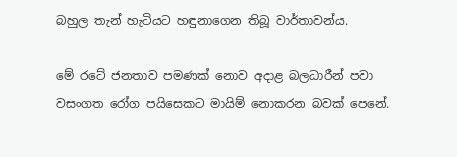බහුල තැන් හැටියට හඳුනාගෙන තිබූ වාර්තාවන්ය.

මේ රටේ ජනතාව පමණක්‌ නොව අදාළ බලධාරීන් පවා වසංගත රෝග පයිසෙකට මායිම් නොකරන බවක්‌ පෙනේ.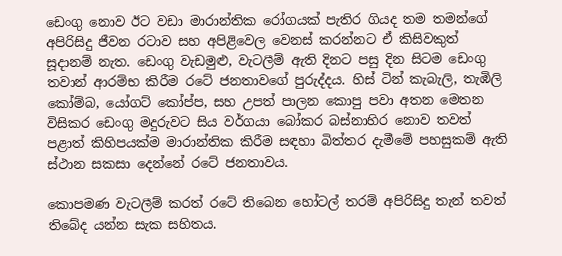ඩෙංගු නොව ඊට වඩා මාරාන්තික රෝගයක්‌ පැතිර ගියද තම තමන්ගේ අපිරිසිදු ජීවන රටාව සහ අපිළිවෙල වෙනස්‌ කරන්නට ඒ කිසිවකුත් සූදානම් නැත. ඩෙංගු වැඩමුළු, වැටලීම් ඇති දිනට පසු දින සිටම ඩෙංගු තවාන් ආරම්භ කිරීම රටේ ජනතාවගේ පුරුද්දය. හිස්‌ ටින් කැබැලි, තැඹිලි කෝම්බ, යෝගට්‌ කෝප්ප, සහ උපත් පාලන කොපු පවා අතන මෙතන විසිකර ඩෙංගු මදුරුවට සිය වර්ගයා බෝකර බස්‌නාහිර නොව තවත් පළාත් කිහිපයක්‌ම මාරාන්තික කිරීම සඳහා බිත්තර දැමීමේ පහසුකම් ඇති ස්‌ථාන සකසා දෙන්නේ රටේ ජනතාවය.

කොපමණ වැටලීම් කරත් රටේ තිබෙන හෝටල් තරම් අපිරිසිදු තැන් තවත් තිබේද යන්න සැක සහිතය.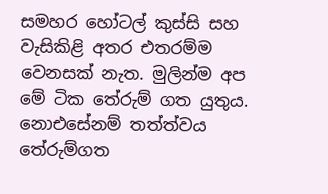සමහර හෝටල් කුස්‌සි සහ වැසිකිළි අතර එතරම්ම වෙනසක්‌ නැත. මුලින්ම අප මේ ටික තේරුම් ගත යුතුය. නොඑසේනම් තත්ත්වය තේරුම්ගත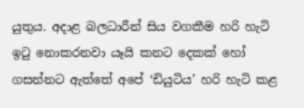යුතුය. අදාළ බලධාරීන් සිය වගකීම හරි හැටි ඉටු නොකරනවා යෑයි කනට දෙකක්‌ හෝ ගසන්නට ඇත්තේ අපේ ‘ඩියුටිය’ හරි හැටි කළ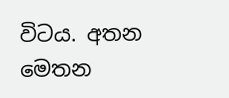විටය. අතන මෙතන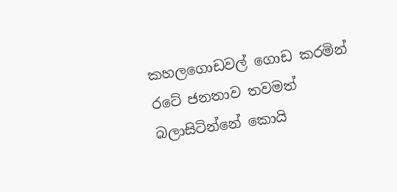කහලගොඩවල් ගොඩ කරමින් රටේ ජනතාව තවමත් බලාසිටින්නේ කොයි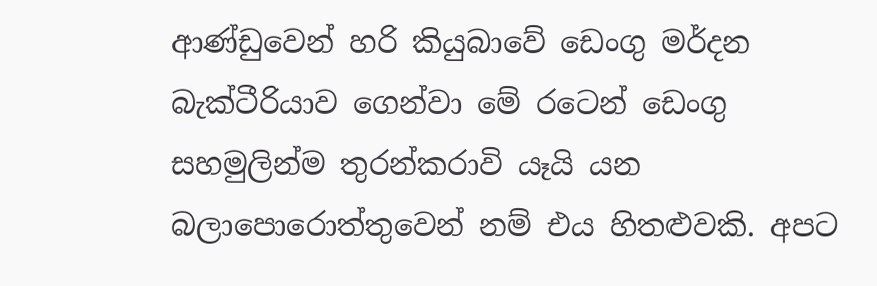ආණ්‌ඩුවෙන් හරි කියුබාවේ ඩෙංගු මර්දන බැක්‌ටීරියාව ගෙන්වා මේ රටෙන් ඩෙංගු සහමුලින්ම තුරන්කරාවි යෑයි යන බලාපොරොත්තුවෙන් නම් එය හිතළුවකි. අපට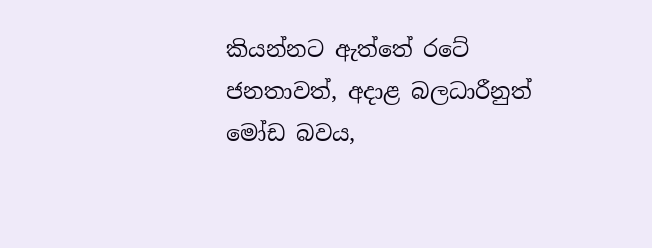කියන්නට ඇත්තේ රටේ ජනතාවත්, අදාළ බලධාරීනුත් මෝඩ බවය,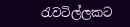රැවටිල්ලකට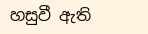හසුවී ඇති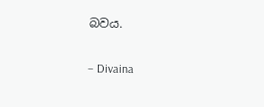බවය.

– Divaina